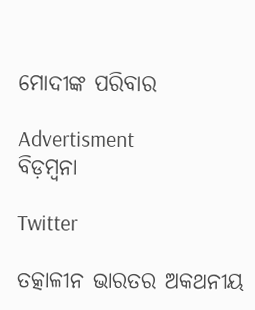ମୋଦୀଙ୍କ ପରିବାର

Advertisment
ବିଡ଼ମ୍ବନା

Twitter

ତତ୍କାଳୀନ ଭାରତର ଅକଥନୀୟ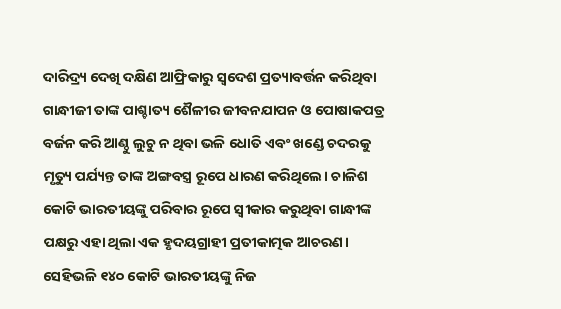ଦାରିଦ୍ର୍ୟ ଦେଖି ଦକ୍ଷିଣ ଆଫ୍ରିକାରୁ ସ୍ବଦେଶ ପ୍ରତ୍ୟାବର୍ତ୍ତନ କରିଥିବା ଗାନ୍ଧୀଜୀ ତାଙ୍କ ପାଶ୍ଚାତ୍ୟ ଶୈଳୀର ଜୀବନଯାପନ ଓ ପୋଷାକପତ୍ର ବର୍ଜନ କରି ଆଣ୍ଠୁ ଲୁଚୁ ନ ଥିବା ଭଳି ଧୋତି ଏବଂ ଖଣ୍ଡେ ଚଦରକୁ ମୃତ୍ୟୁ ପର୍ଯ୍ୟନ୍ତ ତାଙ୍କ ଅଙ୍ଗବସ୍ତ୍ର ରୂପେ ଧାରଣ କରିଥିଲେ। ଚାଳିଶ କୋଟି ଭାରତୀୟଙ୍କୁ ପରିବାର ରୂପେ ସ୍ବୀକାର କରୁଥିବା ଗାନ୍ଧୀଙ୍କ ପକ୍ଷରୁ ଏହା ଥିଲା ଏକ ହୃଦୟଗ୍ରାହୀ ପ୍ରତୀକାତ୍ମକ ଆଚରଣ। ସେହିଭଳି ୧୪୦ କୋଟି ଭାରତୀୟଙ୍କୁ ନିଜ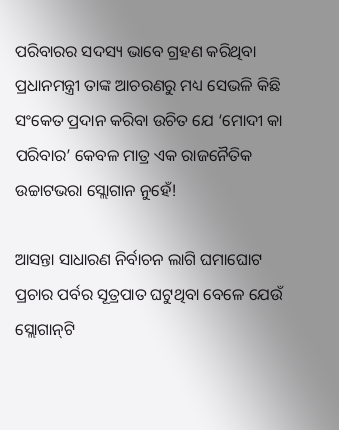ପରିବାରର ସଦସ୍ୟ ଭାବେ ଗ୍ରହଣ କରିଥିବା ପ୍ରଧାନମନ୍ତ୍ରୀ ତାଙ୍କ ଆଚରଣରୁ ମଧ୍ୟ ସେଭଳି କିଛି ସଂକେତ ପ୍ରଦାନ କରିବା ଉଚିତ ଯେ ‘ମୋଦୀ କା ପରିବାର’ କେବଳ ମାତ୍ର ଏକ ରାଜନୈତିକ ଉଚ୍ଚାଟଭରା ସ୍ଲୋଗାନ ନୁହେଁ!

ଆସନ୍ତା ସାଧାରଣ ନିର୍ବାଚନ ଲାଗି ଘମାଘୋଟ ପ୍ରଚାର ପର୍ବର ସୂତ୍ରପାତ ଘଟୁଥିବା ବେଳେ ଯେଉଁ ସ୍ଲୋଗାନ୍‌ଟି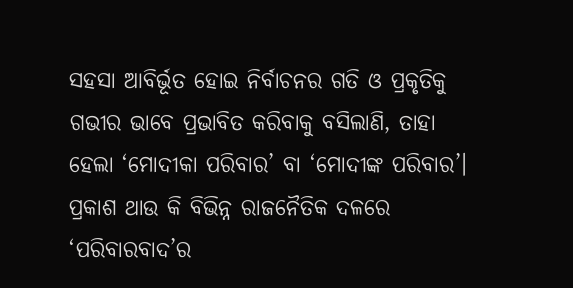ସହସା ଆବିର୍ଭୂତ ହୋଇ ନିର୍ବାଚନର ଗତି ଓ ପ୍ରକୃତିକୁ ଗଭୀର ଭାବେ ପ୍ରଭାବିତ କରିବାକୁ ବସିଲାଣି, ତାହା ହେଲା ‘ମୋଦୀକା ପରିବାର’ ବା ‘ମୋଦୀଙ୍କ ପରିବାର’। ପ୍ରକାଶ ଥାଉ କି ବିଭିନ୍ନ ରାଜନୈତିକ ଦଳରେ ‘ପରିବାରବା‌ଦ’ର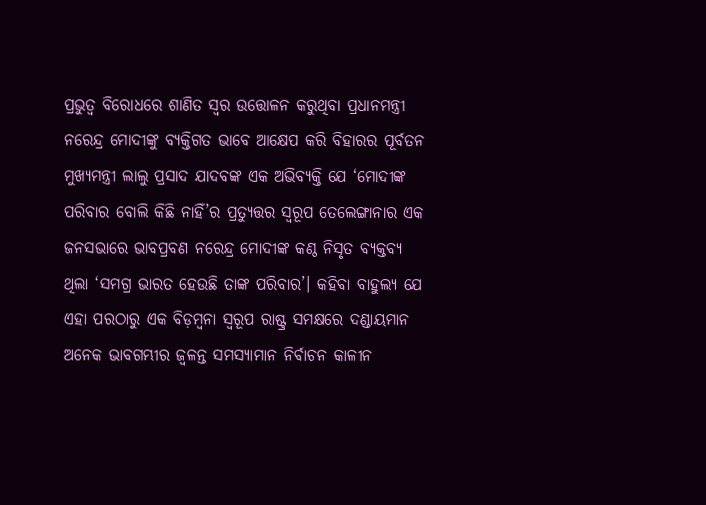ପ୍ରଭୁତ୍ବ ବିରୋଧରେ ଶାଣିତ ସ୍ବର ଉତ୍ତୋଳନ କରୁଥିବା ପ୍ରଧାନମନ୍ତ୍ରୀ ନରେନ୍ଦ୍ର ମୋଦୀଙ୍କୁ ବ୍ୟକ୍ତିଗତ ଭାବେ ଆକ୍ଷେପ କରି ବିହାରର ପୂର୍ବତନ ମୁଖ୍ୟମନ୍ତ୍ରୀ ଲାଲୁ ପ୍ରସା‌ଦ ଯାଦବଙ୍କ ଏକ ଅଭିବ୍ୟକ୍ତି ଯେ ‘ମୋଦୀଙ୍କ ପରିବାର ବୋଲି କିଛି ନାହିଁ’ର ପ୍ରତ୍ୟୁତ୍ତର ସ୍ବରୂପ ତେଲେଙ୍ଗାନାର ଏକ ଜନସଭା‌ରେ ଭାବପ୍ରବଣ ନରେନ୍ଦ୍ର ମୋଦୀଙ୍କ କଣ୍ଠ ନିସୃତ ବ୍ୟକ୍ତବ୍ୟ ଥିଲା ‘ସମଗ୍ର ଭାରତ ହେଉଛି ତାଙ୍କ ପରିବାର’। କହିବା ବାହୁଲ୍ୟ ଯେ ଏହା ପରଠାରୁ ଏକ ବିଡ଼ମ୍ବନା ସ୍ବରୂପ ରାଷ୍ଟ୍ର ସମକ୍ଷରେ ଦଣ୍ଡାୟମାନ ଅନେକ ଭାବଗମ୍ଭୀର ଜ୍ବଳନ୍ତ ସମସ୍ୟାମାନ ନିର୍ବାଚନ କାଳୀନ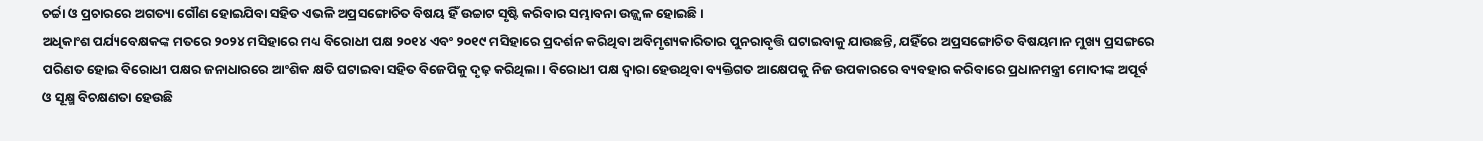ଚର୍ଚ୍ଚା ଓ ପ୍ରଚାରରେ ଅଗତ୍ୟା ଗୌଣ ହୋଇଯିବା ସହିତ ଏଭଳି ଅପ୍ରସଙ୍ଗୋଚିତ ବିଷୟ ହିଁ ଉଚ୍ଚାଟ ସୃଷ୍ଟି କରିବାର ସମ୍ଭାବନା ଉଜ୍ଜ୍ବଳ ହୋଇଛି।
ଅଧିକାଂଶ ପର୍ଯ୍ୟବେକ୍ଷକଙ୍କ ମତରେ ୨୦୨୪ ମସିହାରେ ମଧ୍ୟ ବିରୋଧୀ ପକ୍ଷ ୨୦୧୪ ଏବଂ ୨୦୧୯ ମସିହାରେ ପ୍ରଦର୍ଶନ କରିଥିବା ଅବିମୃଶ୍ୟକାରିତାର ପୁନରାବୃତ୍ତି ଘଟାଇବାକୁ ଯାଉଛନ୍ତି, ଯହିଁରେ ଅପ୍ରସଙ୍ଗୋଚିତ ବିଷୟମାନ ମୁଖ୍ୟ ପ୍ରସଙ୍ଗରେ ପରିଣତ ହୋଇ ବିରୋଧୀ ପକ୍ଷର ଜନାଧାରରେ ଆଂଶିକ କ୍ଷତି ଘଟାଇବା ସହିତ ବିଜେପିକୁ ଦୃଢ଼ କରିଥିଲା। ବିରୋଧୀ ପକ୍ଷ ଦ୍ବାରା ହେଉଥିବା ବ୍ୟକ୍ତିଗତ ଆକ୍ଷେପକୁ ନିଜ ଉପକାରରେ ବ୍ୟବହାର କରିବାରେ ପ୍ରଧାନମନ୍ତ୍ରୀ ମୋଦୀଙ୍କ ଅପୂର୍ବ ଓ ସୂକ୍ଷ୍ମ ବିଚକ୍ଷଣତା ହେଉଛି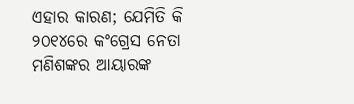ଏହାର କାରଣ; ଯେମିତି କି ୨୦୧୪ରେ କଂଗ୍ରେସ ନେତା ମଣିଶଙ୍କର ଆୟାରଙ୍କ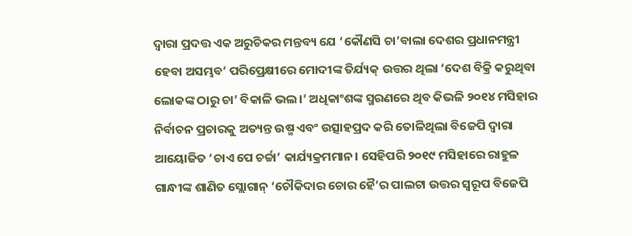ଦ୍ବାରା ପ୍ରଦତ୍ତ ଏକ ଅରୁଚିକର ମନ୍ତବ୍ୟ ଯେ ‘କୌଣସି ଚା’ବାଲା ଦେଶର ପ୍ରଧାନମନ୍ତ୍ରୀ ହେବା ଅସମ୍ଭବ’ ପରିପ୍ରେକ୍ଷୀରେ ମୋଦୀଙ୍କ ତିର୍ଯ୍ୟକ୍‌ ଉତ୍ତର ଥିଲା ‘ଦେଶ ବିକ୍ରି କରୁଥିବା ଲୋକଙ୍କ ଠାରୁ ଚା’ ବିକାଳି ଭଲ।’ ଅଧିକାଂଶଙ୍କ ସ୍ମରଣରେ ଥିବ କିଭଳି ୨୦୧୪ ମସିହାର ନିର୍ବାଚନ ପ୍ରଚାରକୁ ଅତ୍ୟନ୍ତ ଉଷ୍ମ ଏବଂ ଉତ୍ସାହପ୍ରଦ କରି ତୋଳିଥିଲା ବିଜେପି ଦ୍ବାରା ଆୟୋଜିତ ‘ଚାଏ ପେ ଚର୍ଚ୍ଚା’ କାର୍ଯ୍ୟକ୍ରମମାନ। ସେହିପରି ୨୦୧୯ ମସିହାରେ ରାହୁଳ ଗାନ୍ଧୀଙ୍କ ଶାଣିତ ସ୍ଲୋଗାନ୍‌ ‘ଚୌକିଦାର ଚୋର ହୈ’ର ପାଲଟା ଉତ୍ତର ସ୍ବରୂପ ବିଜେପି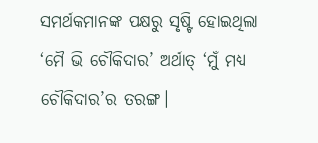ସମର୍ଥକମାନଙ୍କ ପକ୍ଷରୁ ସୃଷ୍ଟି ହୋଇଥିଲା ‘ମୈ ଭି ଚୌକିଦାର’ ଅର୍ଥାତ୍‌ ‘ମୁଁ ମଧ୍ୟ ଚୌକିଦାର’ର ତରଙ୍ଗ।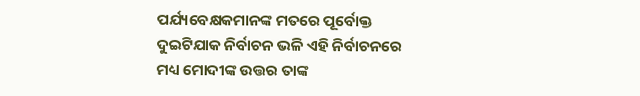ପର୍ଯ୍ୟବେକ୍ଷକମାନଙ୍କ ମତରେ ପୂର୍ବୋକ୍ତ ଦୁଇଟିଯାକ ନିର୍ବାଚନ ଭଳି ଏହି ନିର୍ବାଚନରେ ମଧ୍ୟ ମୋଦୀଙ୍କ ଉତ୍ତର ତାଙ୍କ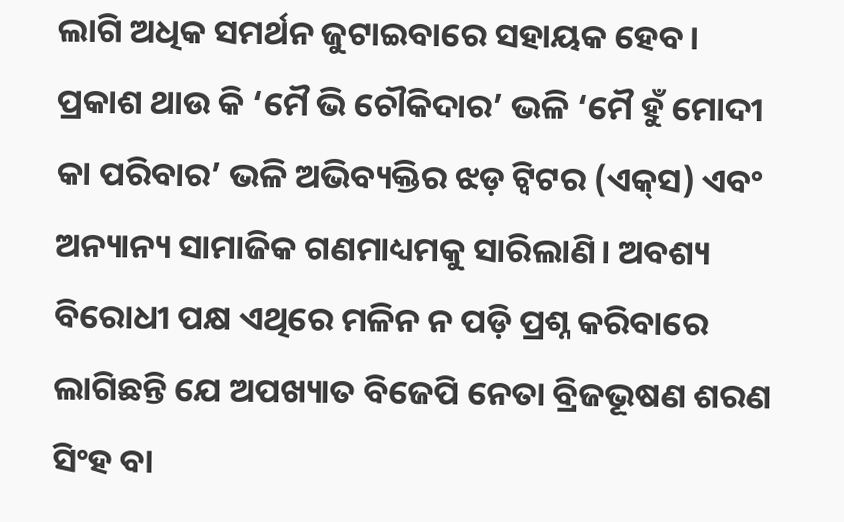ଲାଗି ଅଧିକ ସମର୍ଥନ ଜୁଟାଇବାରେ ସହାୟକ ହେବ। ପ୍ରକାଶ ଥାଉ କି ‘ମୈ ଭି ଚୌକିଦାର’ ଭଳି ‘ମୈ ହୁଁ ମୋଦୀ କା ପରିବାର’ ଭଳି ଅଭିବ୍ୟକ୍ତିର ଝଡ଼ ଟ୍ବିଟର (ଏକ୍‌ସ) ଏବଂ ଅନ୍ୟାନ୍ୟ ସାମାଜିକ ଗଣମାଧ୍ୟମକୁ ସାରିଲାଣି। ଅବଶ୍ୟ ବିରୋଧୀ ପକ୍ଷ ଏଥିରେ ମଳିନ ନ ପଡ଼ି ପ୍ରଶ୍ନ କରିବାରେ ଲାଗିଛନ୍ତି ଯେ ଅପଖ୍ୟାତ ବିଜେପି ନେତା ବ୍ରିଜଭୂଷଣ ଶରଣ ସିଂହ ବା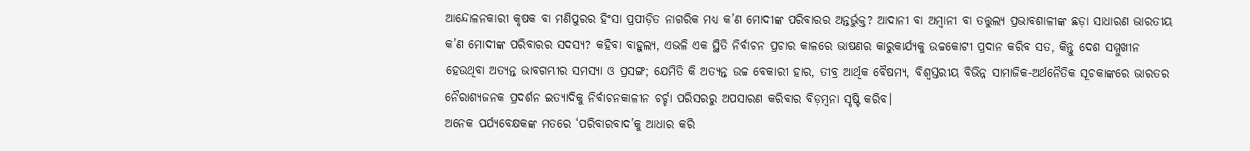ଆନ୍ଦୋଳନକାରୀ କୃଷକ ବା ମଣିପୁରର ହିଂସା ପ୍ରପୀଡ଼ିତ ନାଗରିକ ମଧ୍ୟ କ’ଣ ମୋଦୀଙ୍କ ପରିବାରର ଅନ୍ତର୍ଭୁକ୍ତ? ଆଦାନୀ ବା ଅମ୍ବାନୀ ବା ତତ୍ତୁଲ୍ୟ ପ୍ରଭାବଶାଳୀଙ୍କ ଛଡ଼ା ସାଧାରଣ ଭାରତୀୟ କ’ଣ ମୋଦୀଙ୍କ ପରିବାରର ସଦସ୍ୟ? କହିବା ବାହୁଲ୍ୟ, ଏଭଳି ଏକ ସ୍ଥିତି ନିର୍ବାଚନ ପ୍ରଚାର କାଳରେ ଭାଷଣର କାରୁକାର୍ଯ୍ୟକୁ ଉଚ୍ଚକୋଟୀ ପ୍ରଦାନ କରିବ ସତ, କିନ୍ତୁ ଦେଶ ସମ୍ମୁଖୀନ ହେଉଥିବା ଅତ୍ୟନ୍ତ ଭାବଗମ୍ଭୀର ସମସ୍ୟା ଓ ପ୍ରସଙ୍ଗ; ଯେମିତି କି ଅତ୍ୟନ୍ତ ଉଚ୍ଚ ବେକାରୀ ହାର, ତୀବ୍ର ଆର୍ଥିକ ବୈଷମ୍ୟ, ବିଶ୍ବସ୍ତରୀୟ ବିଭିନ୍ନ ସାମାଜିକ-ଅର୍ଥନୈତିକ ସୂଚକାଙ୍କରେ ଭାରତର ନୈରାଶ୍ୟଜନକ ପ୍ରଦର୍ଶନ ଇତ୍ୟାଦିକୁ ନିର୍ବାଚନକାଳୀନ ଚର୍ଚ୍ଚା ପରିସରରୁ ଅପସାରଣ କରିବାର ବିଡ଼ମ୍ବନା ସୃଷ୍ଟି କରିବ।
ଅନେକ ପର୍ଯ୍ୟବେକ୍ଷକଙ୍କ ମତରେ ‘ପରିବାରବାଦ’କୁ ଆଧାର କରି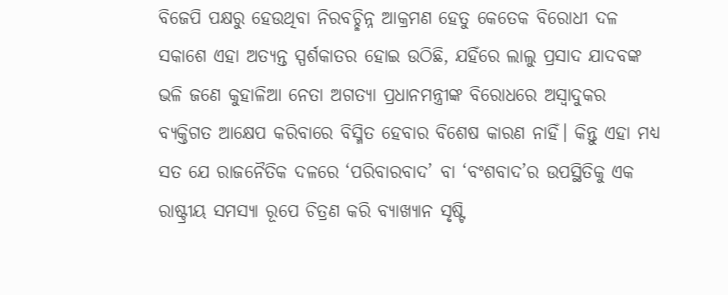ବିଜେପି ପକ୍ଷରୁ ହେଉଥିବା ନିରବଚ୍ଛିନ୍ନ ଆକ୍ରମଣ ହେତୁ କେତେକ ବିରୋଧୀ ଦଳ ସକାଶେ ଏହା ଅତ୍ୟନ୍ତ ସ୍ପର୍ଶକାତର ହୋଇ ଉଠିଛି, ଯହିଁରେ ଲାଲୁ ପ୍ରସାଦ ଯାଦବଙ୍କ ଭଳି ଜଣେ କୁହାଳିଆ ନେତା ଅଗତ୍ୟା ପ୍ରଧାନମନ୍ତ୍ରୀଙ୍କ ବିରୋଧରେ ଅସ୍ବାଦୁକର ବ୍ୟକ୍ତିଗତ ଆକ୍ଷେପ କରିବାରେ ବିସ୍ମିତ ହେବାର ବିଶେଷ କାରଣ ନାହିଁ। କିନ୍ତୁ ଏହା ମଧ୍ୟ ସତ ଯେ ରାଜନୈତିକ ଦଳରେ ‘ପରିବାରବାଦ’ ବା ‘ବଂଶବାଦ’ର ଉପସ୍ଥିତିକୁ ଏକ ରାଷ୍ଟ୍ରୀୟ ସମସ୍ୟା ରୂପେ ଚିତ୍ରଣ କରି ବ୍ୟାଖ୍ୟାନ ସୃଷ୍ଟି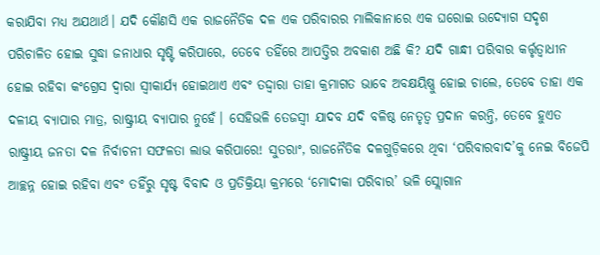କରାଯିବା ମଧ୍ୟ ଅଯଥାର୍ଥ। ଯଦି କୌଣସି ଏକ ରାଜନୈତିକ ଦଳ ଏକ ପରିବାରର ମାଲିକାନାରେ ଏକ ଘରୋଇ ଉଦ୍ୟୋଗ ସଦୃଶ ପରିଚାଳିତ ହୋଇ ସୁଦ୍ଧା ଜନାଧାର ସୃଷ୍ଟି କରିପାରେ, ତେବେ ତହିଁରେ ଆପତ୍ତିର ଅବକାଶ ଅଛି କି? ଯଦି ଗାନ୍ଧୀ ପରିବାର କର୍ତ୍ତୃତ୍ବାଧୀନ ହୋଇ ରହିବା କଂଗ୍ରେସ ଦ୍ବାରା ସ୍ବୀକାର୍ଯ୍ୟ ହୋଇଥାଏ ଏବଂ ତଦ୍ଦ୍ବାରା ତାହା କ୍ରମାଗତ ଭାବେ ଅବକ୍ଷୟିଷ୍ଣୁ ହୋଇ ଚାଲେ, ତେବେ ତାହା ଏକ ଦଳୀୟ ବ୍ୟାପାର ମାତ୍ର, ରାଷ୍ଟ୍ରୀୟ ବ୍ୟାପାର ନୁହେଁ। ସେହିଭଳି ତେଜସ୍ବୀ ଯାଦବ ଯଦି ବଳିଷ୍ଠ ନେତୃତ୍ବ ପ୍ରଦାନ କରନ୍ତି, ତେବେ ହୁଏତ ରାଷ୍ଟ୍ରୀୟ ଜନତା ଦଳ ନିର୍ବାଚନୀ ସଫଳତା ଲାଭ କରିପାରେ! ସୁତରାଂ, ରାଜନୈତିକ ଦଳଗୁଡ଼ିକରେ ଥିବା ‘ପରିବାରବାଦ’କୁ ନେଇ ବିଜେପି ଆଚ୍ଛନ୍ନ ହୋଇ ରହିବା ଏବଂ ତହିଁରୁ ସୃଷ୍ଟ ବିବାଦ ଓ ପ୍ରତିକ୍ରିୟା କ୍ରମରେ ‘ମୋଦୀକା ପରିବାର’ ଭଳି ସ୍ଲୋଗାନ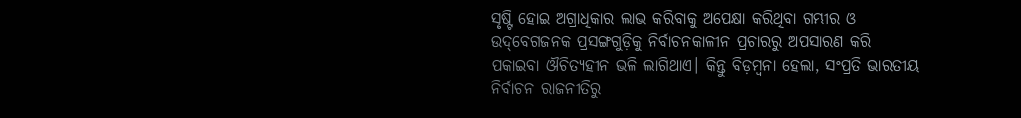ସୃଷ୍ଟି ହୋଇ ଅଗ୍ରାଧିକାର ଲାଭ କରିବାକୁ ଅପେକ୍ଷା କରିଥିବା ଗମ୍ଭୀର ଓ ଉଦ୍‌ବେଗଜନକ ପ୍ରସଙ୍ଗଗୁଡ଼ିକୁ ନିର୍ବାଚନକାଳୀନ ପ୍ରଚାରରୁ ଅପସାରଣ କରି ପକାଇବା ଔଚିତ୍ୟହୀନ ଭଳି ଲାଗିଥାଏ। କିନ୍ତୁ ବିଡ଼ମ୍ବନା ହେଲା, ସଂପ୍ରତି ଭାରତୀୟ ନିର୍ବାଚନ ରାଜନୀତିରୁ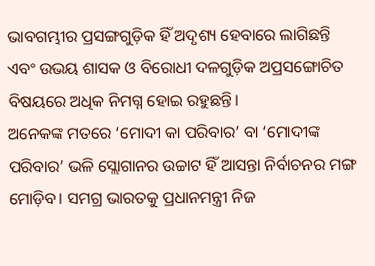ଭାବଗମ୍ଭୀର ପ୍ରସଙ୍ଗଗୁଡ଼ିକ ହିଁ ଅଦୃଶ୍ୟ ହେବାରେ ଲାଗିଛନ୍ତି ଏବଂ ଉଭୟ ଶାସକ ଓ ବିରୋଧୀ ଦଳଗୁଡ଼ିକ ଅପ୍ରସଙ୍ଗୋଚିତ ବିଷୟରେ ଅଧିକ ନିମଗ୍ନ ହୋଇ ରହୁଛନ୍ତି।
ଅନେକଙ୍କ ମତରେ ‘ମୋଦୀ କା ପରିବାର’ ବା ‘ମୋଦୀଙ୍କ ପରିବାର’ ଭଳି ସ୍ଲୋଗାନର ଉଚ୍ଚାଟ ହିଁ ଆସନ୍ତା ନିର୍ବାଚନର ମଙ୍ଗ ମୋଡ଼ିବ। ସମଗ୍ର ଭାରତକୁ ପ୍ରଧାନମନ୍ତ୍ରୀ ନିଜ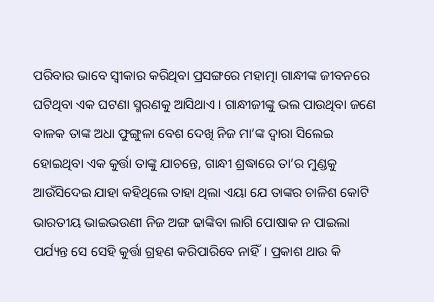ପରିବାର ଭାବେ ସ୍ବୀକାର କରିଥିବା ପ୍ରସଙ୍ଗରେ ମହାତ୍ମା ଗାନ୍ଧୀଙ୍କ ଜୀବନରେ ଘଟିଥିବା ଏକ ଘଟଣା ସ୍ମରଣକୁ ଆ‌ସିଥାଏ। ଗାନ୍ଧୀଜୀଙ୍କୁ ଭଲ ପାଉଥିବା ଜଣେ ବାଳକ ତାଙ୍କ ଅଧା ଫୁଙ୍ଗୁଳା ବେଶ ଦେଖି ନିଜ ମା’ଙ୍କ ଦ୍ବାରା ସିଲେଇ ହୋଇଥିବା ଏକ କୁର୍ତ୍ତା ତାଙ୍କୁ ଯାଚନ୍ତେ, ଗାନ୍ଧୀ ଶ୍ରଦ୍ଧାରେ ତା’ର ମୁଣ୍ଡକୁ ଆଉଁସିଦେଇ ଯାହା କହିଥିଲେ ତାହା ଥିଲା ଏୟା ଯେ ତାଙ୍କର ଚାଳିଶ କୋଟି ଭାରତୀୟ ଭାଇଭଉଣୀ ନିଜ ଅଙ୍ଗ ଢାଙ୍କିବା ଲାଗି ପୋଷାକ ନ ପାଇଲା ପର୍ଯ୍ୟନ୍ତ ସେ ସେହି କୁର୍ତ୍ତା ଗ୍ରହଣ କରିପାରିବେ ନାହିଁ। ପ୍ରକାଶ ଥାଉ କି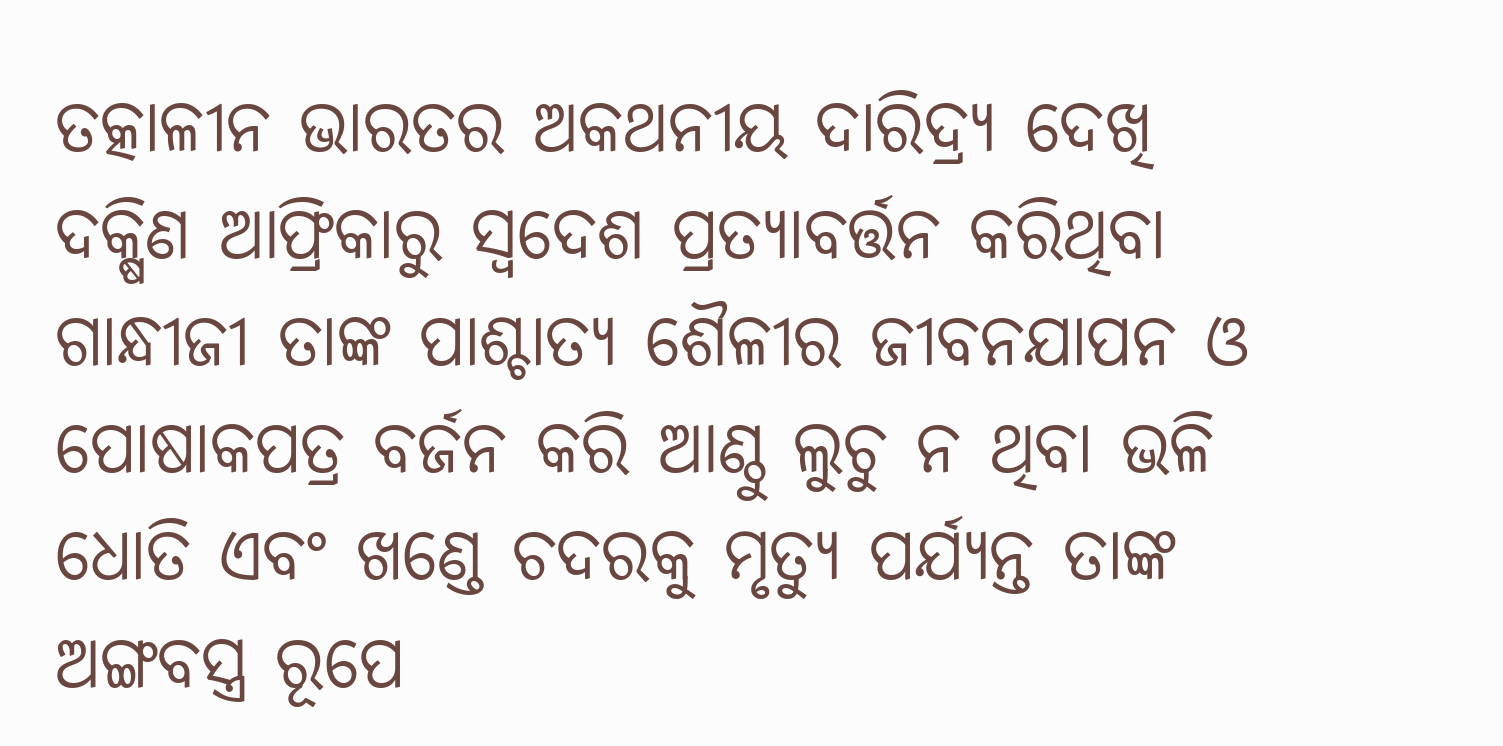ତତ୍କାଳୀନ ଭାରତର ଅକଥନୀୟ ଦାରିଦ୍ର୍ୟ ଦେଖି ଦକ୍ଷିଣ ଆଫ୍ରିକାରୁ ସ୍ବଦେଶ ପ୍ରତ୍ୟାବର୍ତ୍ତନ କରିଥିବା ଗାନ୍ଧୀଜୀ ତାଙ୍କ ପାଶ୍ଚାତ୍ୟ ଶୈଳୀର ଜୀବନଯାପନ ଓ ପୋଷାକପତ୍ର ବର୍ଜନ କରି ଆଣ୍ଠୁ ଲୁଚୁ ନ ଥିବା ଭଳି ଧୋତି ଏବଂ ଖଣ୍ଡେ ଚଦରକୁ ମୃତ୍ୟୁ ପର୍ଯ୍ୟନ୍ତ ତାଙ୍କ ଅଙ୍ଗବସ୍ତ୍ର ରୂପେ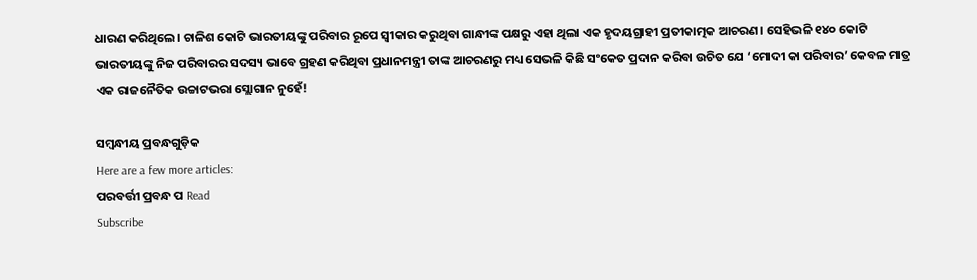ଧାରଣ କରିଥିଲେ। ଚାଳିଶ କୋଟି ଭାରତୀୟଙ୍କୁ ପରିବାର ରୂପେ ସ୍ବୀକାର କରୁଥିବା ଗାନ୍ଧୀଙ୍କ ପକ୍ଷରୁ ଏହା ଥିଲା ଏକ ହୃଦୟଗ୍ରାହୀ ପ୍ରତୀକାତ୍ମକ ଆଚରଣ। ସେହିଭଳି ୧୪୦ କୋଟି ଭାରତୀୟଙ୍କୁ ନିଜ ପରିବାରର ସଦସ୍ୟ ଭାବେ ଗ୍ରହଣ କରିଥିବା ପ୍ରଧାନମନ୍ତ୍ରୀ ତାଙ୍କ ଆଚରଣରୁ ମଧ୍ୟ ସେଭଳି କିଛି ସଂକେତ ପ୍ରଦାନ କରିବା ଉଚିତ ଯେ ‘ମୋଦୀ କା ପରିବାର’ କେବଳ ମାତ୍ର ଏକ ରାଜନୈତିକ ଉଚ୍ଚାଟଭରା ସ୍ଲୋଗାନ ନୁହେଁ!

ସମ୍ବନ୍ଧୀୟ ପ୍ରବନ୍ଧଗୁଡ଼ିକ
Here are a few more articles:
ପରବର୍ତ୍ତୀ ପ୍ରବନ୍ଧ ପ Read
Subscribe